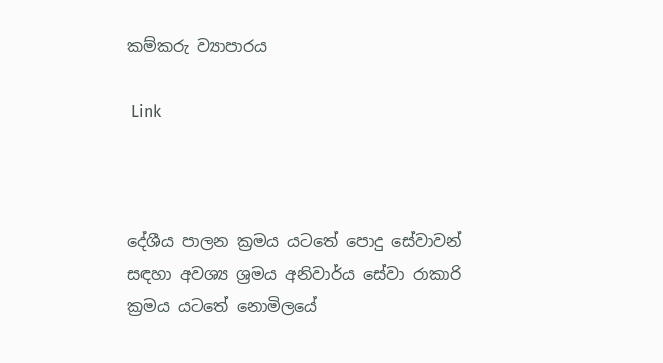කම්කරු ව්‍යාපාරය

 Link



දේශීය පාලන ක්‍රමය යටතේ පොදු සේවාවන් සඳහා අවශ්‍ය ශ්‍රමය අනිවාර්ය සේවා රාකාරි ක්‍රමය යටතේ නොමිලයේ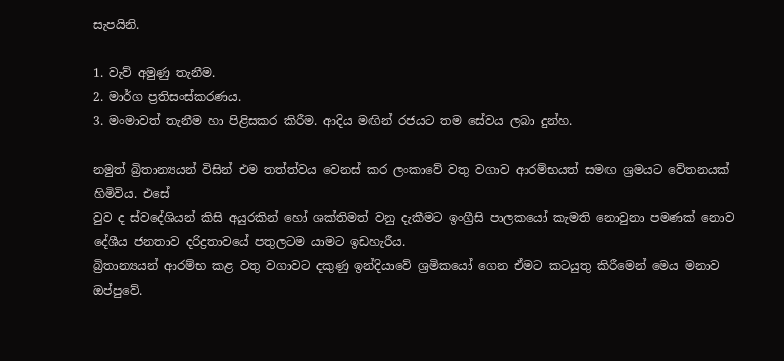සැපයිනි.

1. වැව් අමුණු තැනීම.
2. මාර්ග ප්‍රතිසංස්කරණය.
3. මංමාවත් තැනීම හා පිළිසකර කිරීම. ආදිය මඟින් රජයට තම සේවය ලබා දුන්හ.

නමුත් බ්‍රිතාන්‍යයන් විසින් එම තත්ත්වය වෙනස් කර ලංකාවේ වතු වගාව ආරම්භයත් සමඟ ශ්‍රමයට වේතනයක් හිමිවිය. එසේ
වුව ද ස්වදේශියන් කිසි අයුරකින් හෝ ශක්තිමත් වනු දැකීමට ඉංග්‍රීසි පාලකයෝ කැමති නොවුනා පමණක් නොව දේශීය ජනතාව දරිද්‍රතාවයේ පතුලටම යාමට ඉඩහැරීය.
බ්‍රිතාන්‍යයන් ආරම්භ කළ වතු වගාවට දකුණු ඉන්දියාවේ ශ්‍රමිකයෝ ගෙන ඒමට කටයුතු කිරීමෙන් මෙය මනාව ඔප්පුවේ.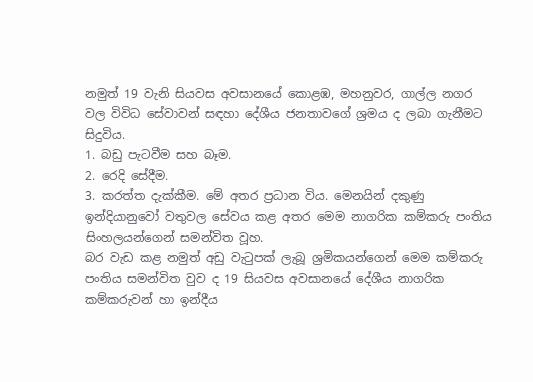නමුත් 19 වැනි සියවස අවසානයේ කොළඹ, මහනුවර, ගාල්ල නගර වල විවිධ සේවාවන් සඳහා දේශීය ජනතාවගේ ශ්‍රමය ද ලබා ගැනීමට සිදුවිය.
1. බඩු පැටවීම සහ බෑම.
2. රෙදි සේදීම.
3. කරත්ත දැක්කීම. මේ අතර ප්‍රධාන විය. මෙනයින් දකුණු ඉන්දියානුවෝ වතුවල සේවය කළ අතර මෙම නාගරික කම්කරු පංතිය සිංහලයන්ගෙන් සමන්විත වූහ.
බර වැඩ කළ නමුත් අඩු වැටුපක් ලැබූ ශ්‍රමිකයන්ගෙන් මෙම කම්කරු පංතිය සමන්විත වුව ද 19 සියවස අවසානයේ දේශීය නාගරික කම්කරුවන් හා ඉන්දීය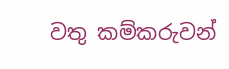වතු කම්කරුවන්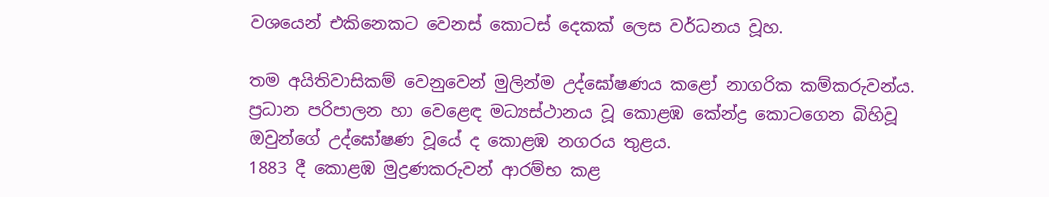වශයෙන් එකිනෙකට වෙනස් කොටස් දෙකක් ලෙස වර්ධනය වූහ.

තම අයිතිවාසිකම් වෙනුවෙන් මුලින්ම උද්ඝෝෂණය කළෝ නාගරික කම්කරුවන්ය. ප්‍රධාන පරිපාලන හා වෙළෙඳ මධ්‍යස්ථානය වූ කොළඹ කේන්ද්‍ර කොටගෙන බිහිවූ ඔවුන්ගේ උද්ඝෝෂණ වූයේ ද කොළඹ නගරය තුළය.
1883 දී කොළඹ මුද්‍රණකරුවන් ආරම්භ කළ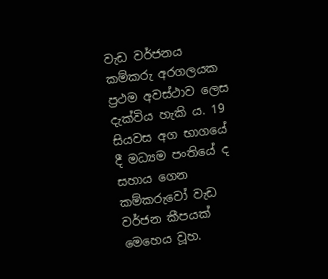වැඩ වර්ජනය කම්කරු අරගලයක ප්‍රථම අවස්ථාව ලෙස දැක්විය හැකි ය. 19 සියවස අග භාගයේ දී මධ්‍යම පංතියේ ද සහාය ගෙන කම්කරුවෝ වැඩ වර්ජන කීපයක් මෙහෙය වූහ.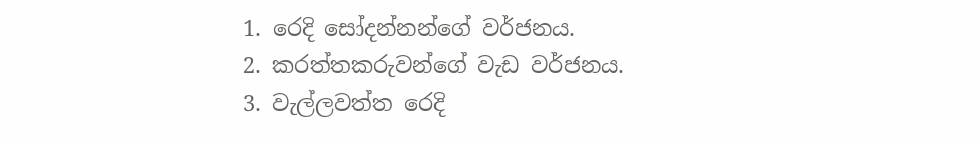1. රෙදි සෝදන්නන්ගේ වර්ජනය.
2. කරත්තකරුවන්ගේ වැඩ වර්ජනය.
3. වැල්ලවත්ත රෙදි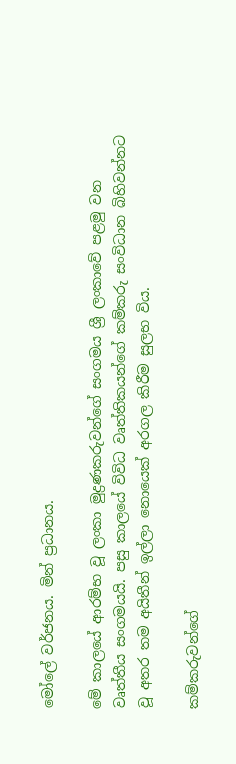මෝලේ වර්ජනය. මින් ප්‍රධානය.

මේ කාලයේ ආරම්භ වූ ලංකා මුද්‍රණකරුවන්ගේ සංගමය ශ්‍රී ලංකාවේ පළමු වන වෘත්තීය සංගමයයි. පසු කාලයේ විවිධ වෘත්තිකයන්ගේ කම්කරු සංවිධාන බිහිවන්නට වූ අතර තම අයිතීන් ඉල්ලා නොයෙක් අරගල කිරීම සුලභ විය.

කම්කරුවන්ගේ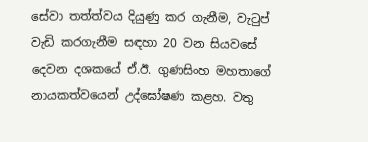සේවා තත්ත්වය දියුණු කර ගැනීම, වැටුප් වැඩි කරගැනීම සඳහා 20 වන සියවසේ දෙවන දශකයේ ඒ.ඊ. ගුණසිංහ මහතාගේ නායකත්වයෙන් උද්ඝෝෂණ කළහ. වතු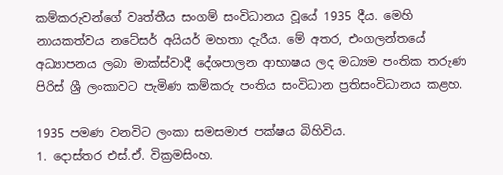කම්කරුවන්ගේ වෘත්තීය සංගම් සංවිධානය වූයේ 1935 දීය. මෙහි නායකත්වය නටේසර් අයියර් මහතා දැරීය. මේ අතර, එංගලන්තයේ අධ්‍යාපනය ලබා මාක්ස්වාදී දේශපාලන ආභාෂය ලද මධ්‍යම පංතික තරුණ පිරිස් ශ්‍රී ලංකාවට පැමිණ කම්කරු පංතිය සංවිධාන ප්‍රතිසංවිධානය කළහ.

1935 පමණ වනවිට ලංකා සමසමාජ පක්ෂය බිහිවිය.
1. දොස්තර එස්.ඒ. වික්‍රමසිංහ.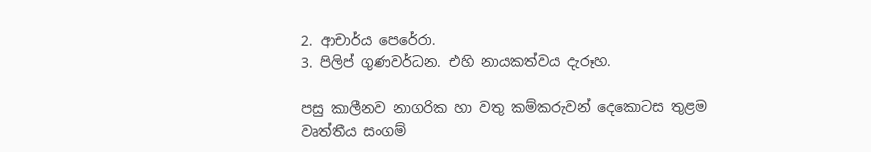2. ආචාර්ය පෙරේරා.
3. පිලිප් ගුණවර්ධන. එහි නායකත්වය දැරූහ.

පසු කාලීනව නාගරික හා වතු කම්කරුවන් දෙකොටස තුළම වෘත්තීය සංගම්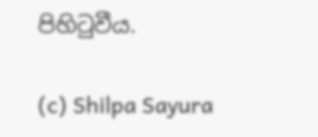පිහිටුවීය.

(c) Shilpa Sayura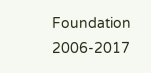Foundation 2006-2017